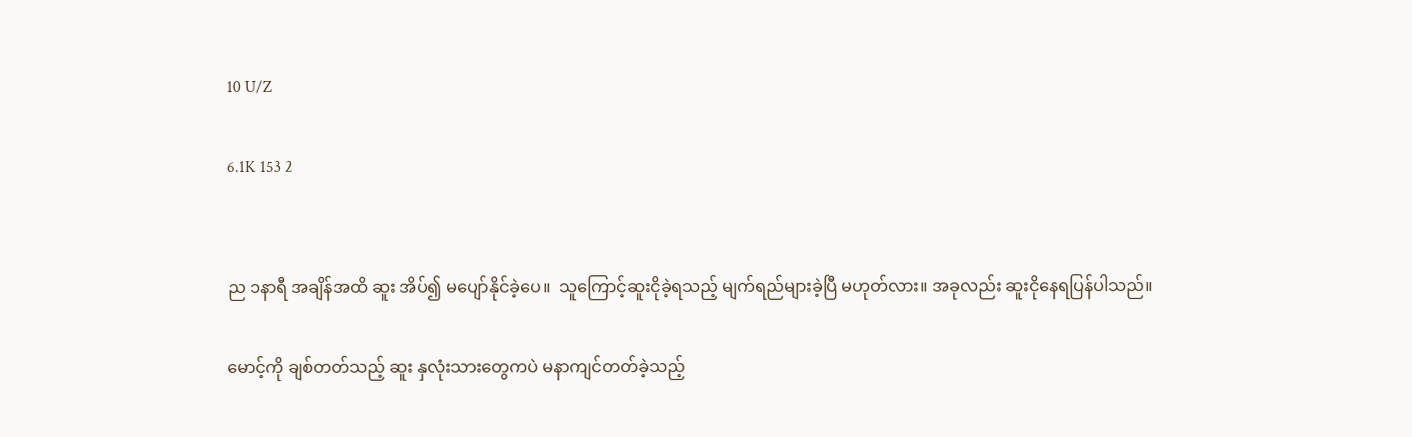10 U/Z

6.1K 153 2


ည ၁နာရီ အချိန်အထိ ဆူး အိပ်၍ မပျော်နိုင်ခဲ့ပေ။  သူကြောင့်ဆူးငိုခဲ့ရသည့် မျက်ရည်များခဲ့ပြီ မဟုတ်လား။ အခုလည်း ဆူးငိုနေရပြန်ပါသည်။

မောင့်ကို ချစ်တတ်သည့် ဆူး နှလုံးသားတွေကပဲ မနာကျင်တတ်ခဲ့သည့်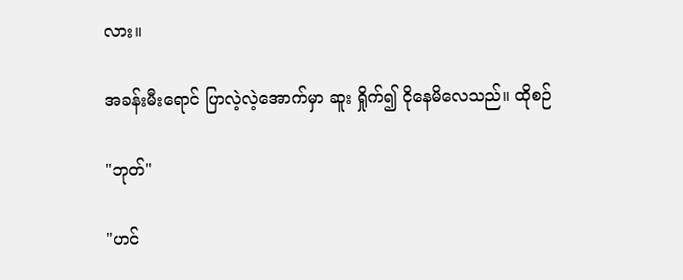လား။

အခန်းမီးရောင် ပြာလဲ့လဲ့အောက်မှာ ဆူး ရှိုက်၍ ငိုနေမိလေသည်။ ထိုစဉ်

"ဘုတ်"

"ဟင်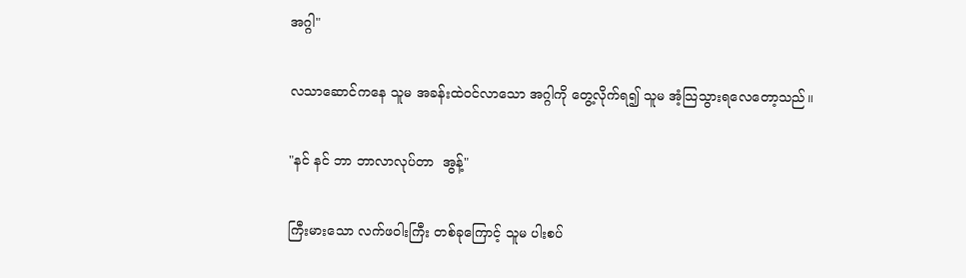အဂ္ဂါ"

လသာဆောင်ကနေ သူမ အခန်းထဲဝင်လာသော အဂ္ဂါကို တွေ့လိုက်ရ၍ သူမ အံ့သြသွားရလေတော့သည်။

"နင် နင် ဘာ ဘာလာလုပ်တာ  အွန့်"

ကြီးမားသော လက်ဖဝါးကြီး တစ်ခုကြောင့် သူမ ပါးစပ်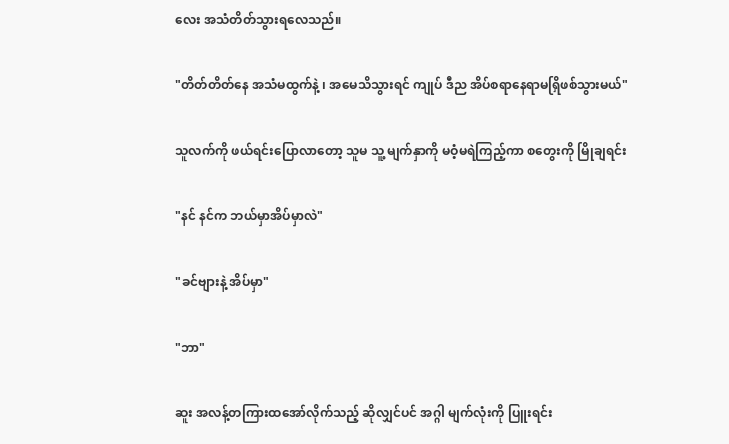လေး အသံတိတ်သွားရလေသည်။

"တိတ်တိတ်နေ အသံမထွက်နဲ့ ၊ အမေသိသွားရင် ကျုပ် ဒီည အိပ်စရာနေရာမရြှိဖစ်သွားမယ်"

သူလက်ကို ဖယ်ရင်းပြောလာတော့ သူမ သူ့ မျက်နှာကို မဝံ့မရဲကြည့်ကာ စတွေးကို မြိုချရင်း

"နင် နင်က ဘယ်မှာအိပ်မှာလဲ"

"ခင်ဗျားနဲ့ အိပ်မှာ"

"ဘာ"

ဆူး အလန့်တကြားထအော်လိုက်သည့် ဆိုလျှင်ပင် အဂ္ဂါ မျက်လုံးကို ပြူးရင်း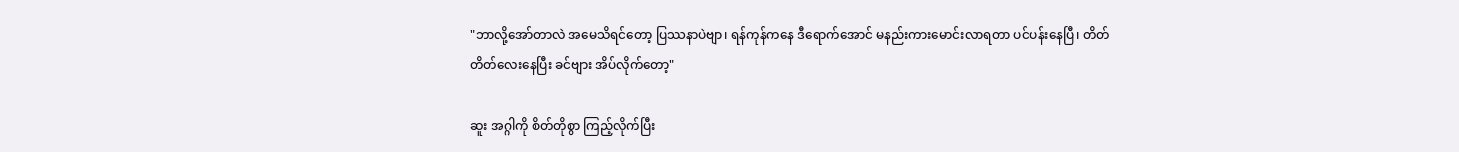"ဘာလို့အော်တာလဲ အမေသိရင်တော့ ပြဿနာပဲဗျာ၊ ရန်ကုန်ကနေ ဒီရောက်အောင် မနည်းကားမောင်းလာရတာ ပင်ပန်းနေပြီ၊ တိတ်တိတ်လေးနေပြီး ခင်ဗျား အိပ်လိုက်တော့"

ဆူး အဂ္ဂါကို စိတ်တိုစွာ ကြည့်လိုက်ပြီး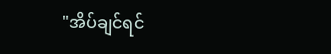"အိပ်ချင်ရင်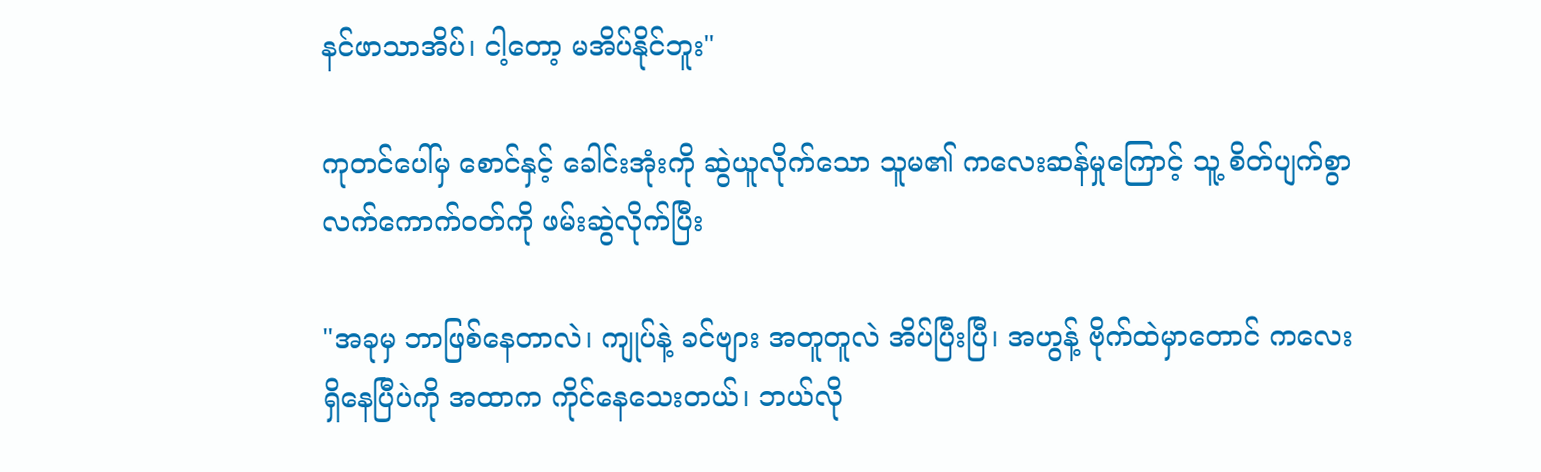နင်ဖာသာအိပ်၊ ငါ့တော့ မအိပ်နိုင်ဘူး"

ကုတင်ပေါ်မှ စောင်နှင့် ခေါင်းအုံးကို ဆွဲယူလိုက်သော သူမ၏ ကလေးဆန်မှုကြောင့် သူ့ စိတ်ပျက်စွာ လက်ကောက်ဝတ်ကို ဖမ်းဆွဲလိုက်ပြီး

"အခုမှ ဘာဖြစ်နေတာလဲ၊ ကျုပ်နဲ့ ခင်ဗျား အတူတူလဲ အိပ်ပြီးပြီ၊ အဟွန့် ဗိုက်ထဲမှာတောင် ကလေးရှိနေပြီပဲကို အထာက ကိုင်နေသေးတယ်၊ ဘယ်လို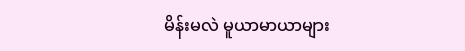မိန်းမလဲ မူယာမာယာများ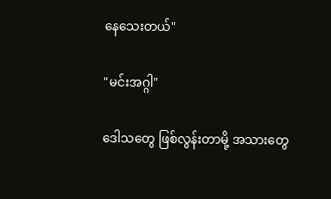နေသေးတယ်"

"မင်းအဂ္ဂါ"

ဒေါသတွေ ဖြစ်လွန်းတာမို့ အသားတွေ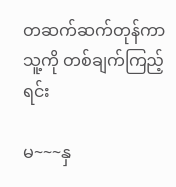တဆက်ဆက်တုန်ကာ သူ့ကို တစ်ချက်ကြည့်ရင်း

မ~~~နှ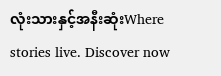လုံးသားနှင့်အနီးဆုံးWhere stories live. Discover now